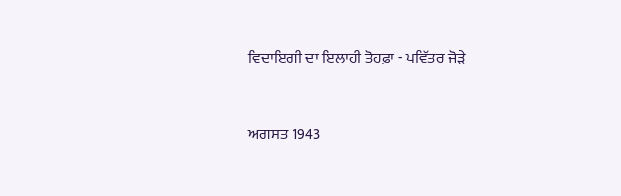ਵਿਦਾਇਗੀ ਦਾ ਇਲਾਹੀ ਤੋਹਫ਼ਾ - ਪਵਿੱਤਰ ਜੋੜੇ



ਅਗਸਤ 1943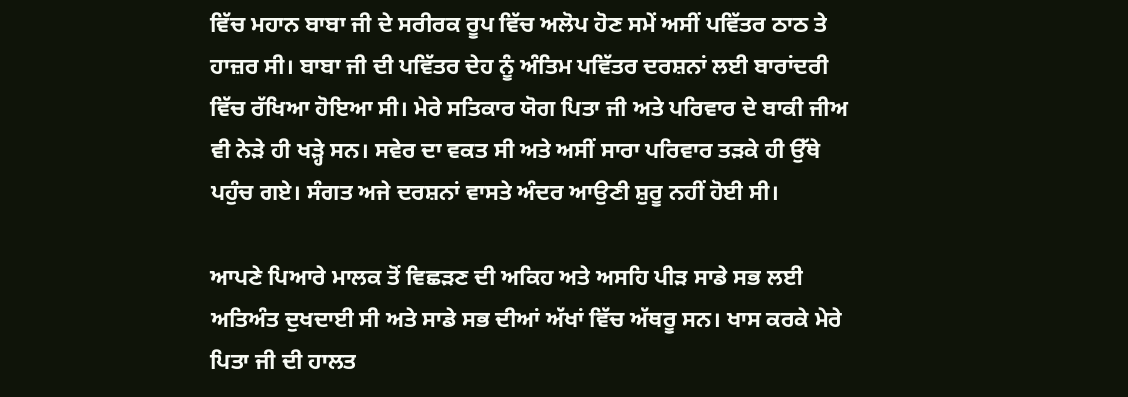ਵਿੱਚ ਮਹਾਨ ਬਾਬਾ ਜੀ ਦੇ ਸਰੀਰਕ ਰੂਪ ਵਿੱਚ ਅਲੋਪ ਹੋਣ ਸਮੇਂ ਅਸੀਂ ਪਵਿੱਤਰ ਠਾਠ ਤੇ ਹਾਜ਼ਰ ਸੀ। ਬਾਬਾ ਜੀ ਦੀ ਪਵਿੱਤਰ ਦੇਹ ਨੂੰ ਅੰਤਿਮ ਪਵਿੱਤਰ ਦਰਸ਼ਨਾਂ ਲਈ ਬਾਰਾਂਦਰੀ ਵਿੱਚ ਰੱਖਿਆ ਹੋਇਆ ਸੀ। ਮੇਰੇ ਸਤਿਕਾਰ ਯੋਗ ਪਿਤਾ ਜੀ ਅਤੇ ਪਰਿਵਾਰ ਦੇ ਬਾਕੀ ਜੀਅ ਵੀ ਨੇੜੇ ਹੀ ਖੜ੍ਹੇ ਸਨ। ਸਵੇਰ ਦਾ ਵਕਤ ਸੀ ਅਤੇ ਅਸੀਂ ਸਾਰਾ ਪਰਿਵਾਰ ਤੜਕੇ ਹੀ ਉੱਥੇ ਪਹੁੰਚ ਗਏ। ਸੰਗਤ ਅਜੇ ਦਰਸ਼ਨਾਂ ਵਾਸਤੇ ਅੰਦਰ ਆਉਣੀ ਸ਼ੁਰੂ ਨਹੀਂ ਹੋਈ ਸੀ।

ਆਪਣੇ ਪਿਆਰੇ ਮਾਲਕ ਤੋਂ ਵਿਛੜਣ ਦੀ ਅਕਿਹ ਅਤੇ ਅਸਹਿ ਪੀੜ ਸਾਡੇ ਸਭ ਲਈ ਅਤਿਅੰਤ ਦੁਖਦਾਈ ਸੀ ਅਤੇ ਸਾਡੇ ਸਭ ਦੀਆਂ ਅੱਖਾਂ ਵਿੱਚ ਅੱਥਰੂ ਸਨ। ਖਾਸ ਕਰਕੇ ਮੇਰੇ ਪਿਤਾ ਜੀ ਦੀ ਹਾਲਤ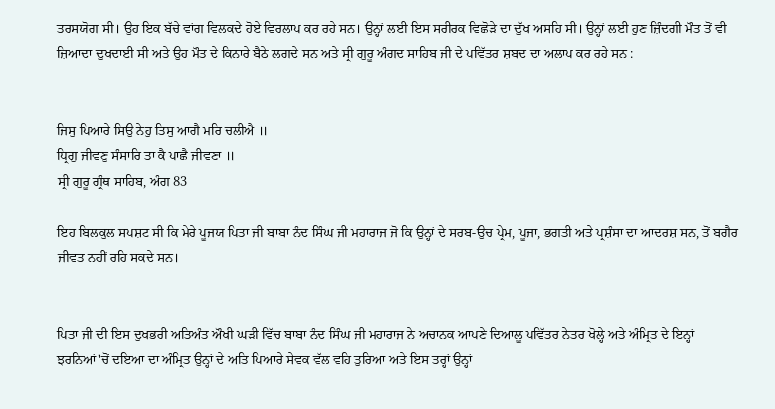ਤਰਸਯੋਗ ਸੀ। ਉਹ ਇਕ ਬੱਚੇ ਵਾਂਗ ਵਿਲਕਦੇ ਹੋਏ ਵਿਰਲਾਪ ਕਰ ਰਹੇ ਸਨ। ਉਨ੍ਹਾਂ ਲਈ ਇਸ ਸਰੀਰਕ ਵਿਛੋੜੇ ਦਾ ਦੁੱਖ ਅਸਹਿ ਸੀ। ਉਨ੍ਹਾਂ ਲਈ ਹੁਣ ਜ਼ਿੰਦਗੀ ਮੌਤ ਤੋਂ ਵੀ ਜ਼ਿਆਦਾ ਦੁਖਦਾਈ ਸੀ ਅਤੇ ਉਹ ਮੌਤ ਦੇ ਕਿਨਾਰੇ ਬੈਠੇ ਲਗਦੇ ਸਨ ਅਤੇ ਸ੍ਰੀ ਗੁਰੂ ਅੰਗਦ ਸਾਹਿਬ ਜੀ ਦੇ ਪਵਿੱਤਰ ਸ਼ਬਦ ਦਾ ਅਲਾਪ ਕਰ ਰਹੇ ਸਨ :


ਜਿਸੁ ਪਿਆਰੇ ਸਿਉ ਨੇਹੁ ਤਿਸੁ ਆਗੈ ਮਰਿ ਚਲੀਐ ॥
ਧ੍ਰਿਗੁ ਜੀਵਣੁ ਸੰਸਾਰਿ ਤਾ ਕੈ ਪਾਛੈ ਜੀਵਣਾ ॥
ਸ੍ਰੀ ਗੁਰੂ ਗ੍ਰੰਥ ਸਾਹਿਬ, ਅੰਗ 83

ਇਹ ਬਿਲਕੁਲ ਸਪਸ਼ਟ ਸੀ ਕਿ ਮੇਰੇ ਪੂਜਯ ਪਿਤਾ ਜੀ ਬਾਬਾ ਨੰਦ ਸਿੰਘ ਜੀ ਮਹਾਰਾਜ ਜੋ ਕਿ ਉਨ੍ਹਾਂ ਦੇ ਸਰਬ-ਉਚ ਪ੍ਰੇਮ, ਪੂਜਾ, ਭਗਤੀ ਅਤੇ ਪ੍ਰਸ਼ੰਸਾ ਦਾ ਆਦਰਸ਼ ਸਨ, ਤੋਂ ਬਗੈਰ ਜੀਵਤ ਨਹੀਂ ਰਹਿ ਸਕਦੇ ਸਨ।


ਪਿਤਾ ਜੀ ਦੀ ਇਸ ਦੁਖਭਰੀ ਅਤਿਅੰਤ ਔਖੀ ਘੜੀ ਵਿੱਚ ਬਾਬਾ ਨੰਦ ਸਿੰਘ ਜੀ ਮਹਾਰਾਜ ਨੇ ਅਚਾਨਕ ਆਪਣੇ ਦਿਆਲੂ ਪਵਿੱਤਰ ਨੇਤਰ ਖੋਲ੍ਹੇ ਅਤੇ ਅੰਮ੍ਰਿਤ ਦੇ ਇਨ੍ਹਾਂ ਝਰਨਿਆਂ'ਚੋਂ ਦਇਆ ਦਾ ਅੰਮ੍ਰਿਤ ਉਨ੍ਹਾਂ ਦੇ ਅਤਿ ਪਿਆਰੇ ਸੇਵਕ ਵੱਲ ਵਹਿ ਤੁਰਿਆ ਅਤੇ ਇਸ ਤਰ੍ਹਾਂ ਉਨ੍ਹਾਂ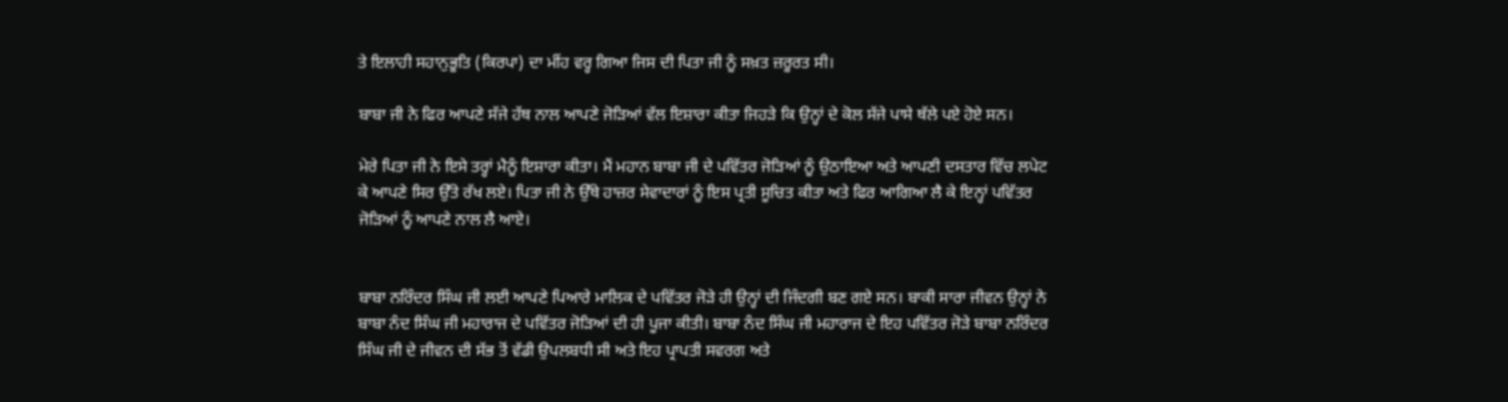ਤੇ ਇਲਾਹੀ ਸਹਾਨੁਭੂਤਿ (ਕਿਰਪਾ) ਦਾ ਮੀਂਹ ਵਰ੍ਹ ਗਿਆ ਜਿਸ ਦੀ ਪਿਤਾ ਜੀ ਨੂੰ ਸਖ਼ਤ ਜ਼ਰੂਰਤ ਸੀ।

ਬਾਬਾ ਜੀ ਨੇ ਫਿਰ ਆਪਣੇ ਸੱਜੇ ਹੱਥ ਨਾਲ ਆਪਣੇ ਜੋੜਿਆਂ ਵੱਲ ਇਸ਼ਾਰਾ ਕੀਤਾ ਜਿਹੜੇ ਕਿ ਉਨ੍ਹਾਂ ਦੇ ਕੋਲ ਸੱਜੇ ਪਾਸੇ ਥੱਲੇ ਪਏ ਹੋਏ ਸਨ।

ਮੇਰੇ ਪਿਤਾ ਜੀ ਨੇ ਇਸੇ ਤਰ੍ਹਾਂ ਮੈਨੂੰ ਇਸ਼ਾਰਾ ਕੀਤਾ। ਮੈਂ ਮਹਾਨ ਬਾਬਾ ਜੀ ਦੇ ਪਵਿੱਤਰ ਜੋੜਿਆਂ ਨੂੰ ਉਠਾਇਆ ਅਤੇ ਆਪਣੀ ਦਸਤਾਰ ਵਿੱਚ ਲਪੇਟ ਕੇ ਆਪਣੇ ਸਿਰ ਉੱਤੇ ਰੱਖ ਲਏ। ਪਿਤਾ ਜੀ ਨੇ ਉੱਥੇ ਹਾਜ਼ਰ ਸੇਵਾਦਾਰਾਂ ਨੂੰ ਇਸ ਪ੍ਰਤੀ ਸੂਚਿਤ ਕੀਤਾ ਅਤੇ ਫਿਰ ਆਗਿਆ ਲੈ ਕੇ ਇਨ੍ਹਾਂ ਪਵਿੱਤਰ ਜੋੜਿਆਂ ਨੂੰ ਆਪਣੇ ਨਾਲ ਲੈ ਆਏ।


ਬਾਬਾ ਨਰਿੰਦਰ ਸਿੰਘ ਜੀ ਲਈ ਆਪਣੇ ਪਿਆਰੇ ਮਾਲਿਕ ਦੇ ਪਵਿੱਤਰ ਜੋੜੇ ਹੀ ਉਨ੍ਹਾਂ ਦੀ ਜਿੰਦਗੀ ਬਣ ਗਏ ਸਨ। ਬਾਕੀ ਸਾਰਾ ਜੀਵਨ ਉਨ੍ਹਾਂ ਨੇ ਬਾਬਾ ਨੰਦ ਸਿੰਘ ਜੀ ਮਹਾਰਾਜ ਦੇ ਪਵਿੱਤਰ ਜੋੜਿਆਂ ਦੀ ਹੀ ਪੂਜਾ ਕੀਤੀ। ਬਾਬਾ ਨੰਦ ਸਿੰਘ ਜੀ ਮਹਾਰਾਜ ਦੇ ਇਹ ਪਵਿੱਤਰ ਜੋੜੇ ਬਾਬਾ ਨਰਿੰਦਰ ਸਿੰਘ ਜੀ ਦੇ ਜੀਵਨ ਦੀ ਸੱਭ ਤੋਂ ਵੱਡੀ ਉਪਲਬਧੀ ਸੀ ਅਤੇ ਇਹ ਪ੍ਰਾਪਤੀ ਸਵਰਗ ਅਤੇ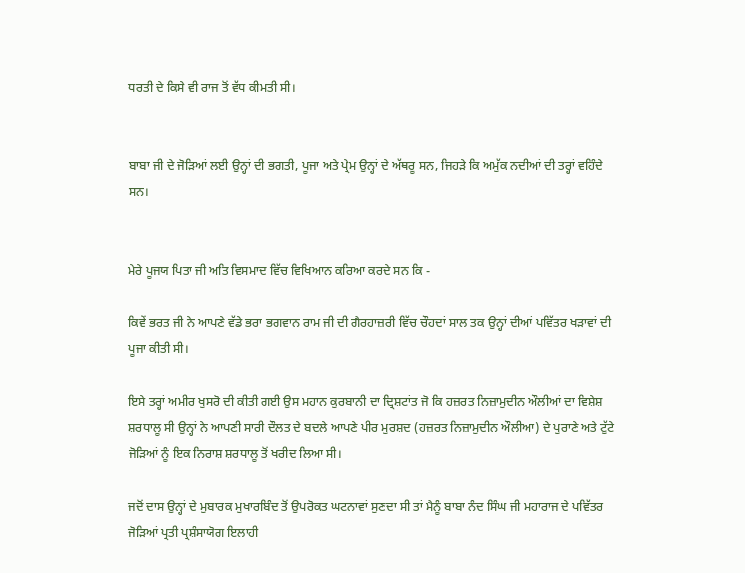ਧਰਤੀ ਦੇ ਕਿਸੇ ਵੀ ਰਾਜ ਤੋਂ ਵੱਧ ਕੀਮਤੀ ਸੀ।


ਬਾਬਾ ਜੀ ਦੇ ਜੋੜਿਆਂ ਲਈ ਉਨ੍ਹਾਂ ਦੀ ਭਗਤੀ, ਪੂਜਾ ਅਤੇ ਪ੍ਰੇਮ ਉਨ੍ਹਾਂ ਦੇ ਅੱਥਰੂ ਸਨ, ਜਿਹੜੇ ਕਿ ਅਮੁੱਕ ਨਦੀਆਂ ਦੀ ਤਰ੍ਹਾਂ ਵਹਿੰਦੇ ਸਨ।


ਮੇਰੇ ਪੂਜਯ ਪਿਤਾ ਜੀ ਅਤਿ ਵਿਸਮਾਦ ਵਿੱਚ ਵਿਖਿਆਨ ਕਰਿਆ ਕਰਦੇ ਸਨ ਕਿ -

ਕਿਵੇਂ ਭਰਤ ਜੀ ਨੇ ਆਪਣੇ ਵੱਡੇ ਭਰਾ ਭਗਵਾਨ ਰਾਮ ਜੀ ਦੀ ਗੈਰਹਾਜ਼ਰੀ ਵਿੱਚ ਚੌਹਦਾਂ ਸਾਲ ਤਕ ਉਨ੍ਹਾਂ ਦੀਆਂ ਪਵਿੱਤਰ ਖੜਾਵਾਂ ਦੀ ਪੂਜਾ ਕੀਤੀ ਸੀ।

ਇਸੇ ਤਰ੍ਹਾਂ ਅਮੀਰ ਖੁਸਰੋ ਦੀ ਕੀਤੀ ਗਈ ਉਸ ਮਹਾਨ ਕੁਰਬਾਨੀ ਦਾ ਦ੍ਰਿਸ਼ਟਾਂਤ ਜੋ ਕਿ ਹਜ਼ਰਤ ਨਿਜ਼ਾਮੁਦੀਨ ਔਲੀਆਂ ਦਾ ਵਿਸ਼ੇਸ਼ ਸ਼ਰਧਾਲੂ ਸੀ ਉਨ੍ਹਾਂ ਨੇ ਆਪਣੀ ਸਾਰੀ ਦੌਲਤ ਦੇ ਬਦਲੇ ਆਪਣੇ ਪੀਰ ਮੁਰਸ਼ਦ (ਹਜ਼ਰਤ ਨਿਜ਼ਾਮੁਦੀਨ ਔਲੀਆ) ਦੇ ਪੁਰਾਣੇ ਅਤੇ ਟੁੱਟੇ ਜੋੜਿਆਂ ਨੂੰ ਇਕ ਨਿਰਾਸ਼ ਸ਼ਰਧਾਲੂ ਤੋਂ ਖਰੀਦ ਲਿਆ ਸੀ।

ਜਦੋਂ ਦਾਸ ਉਨ੍ਹਾਂ ਦੇ ਮੁਬਾਰਕ ਮੁਖਾਰਬਿੰਦ ਤੋਂ ਉਪਰੋਕਤ ਘਟਨਾਵਾਂ ਸੁਣਦਾ ਸੀ ਤਾਂ ਮੈਨੂੰ ਬਾਬਾ ਨੰਦ ਸਿੰਘ ਜੀ ਮਹਾਰਾਜ ਦੇ ਪਵਿੱਤਰ ਜੋੜਿਆਂ ਪ੍ਰਤੀ ਪ੍ਰਸ਼ੰਸਾਯੋਗ ਇਲਾਹੀ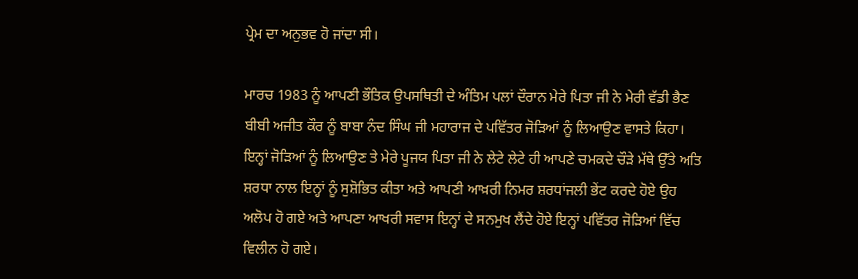ਪ੍ਰੇਮ ਦਾ ਅਨੁਭਵ ਹੋ ਜਾਂਦਾ ਸੀ।

ਮਾਰਚ 1983 ਨੂੰ ਆਪਣੀ ਭੌਤਿਕ ਉਪਸਥਿਤੀ ਦੇ ਅੰਤਿਮ ਪਲਾਂ ਦੌਰਾਨ ਮੇਰੇ ਪਿਤਾ ਜੀ ਨੇ ਮੇਰੀ ਵੱਡੀ ਭੈਣ ਬੀਬੀ ਅਜੀਤ ਕੌਰ ਨੂੰ ਬਾਬਾ ਨੰਦ ਸਿੰਘ ਜੀ ਮਹਾਰਾਜ ਦੇ ਪਵਿੱਤਰ ਜੋੜਿਆਂ ਨੂੰ ਲਿਆਉਣ ਵਾਸਤੇ ਕਿਹਾ। ਇਨ੍ਹਾਂ ਜੋੜਿਆਂ ਨੂੰ ਲਿਆਉਣ ਤੇ ਮੇਰੇ ਪੂਜਯ ਪਿਤਾ ਜੀ ਨੇ ਲੇਟੇ ਲੇਟੇ ਹੀ ਆਪਣੇ ਚਮਕਦੇ ਚੌੜੇ ਮੱਥੇ ਉੱਤੇ ਅਤਿ ਸ਼ਰਧਾ ਨਾਲ ਇਨ੍ਹਾਂ ਨੂੰ ਸੁਸ਼ੋਭਿਤ ਕੀਤਾ ਅਤੇ ਆਪਣੀ ਆਖ਼ਰੀ ਨਿਮਰ ਸ਼ਰਧਾਂਜਲੀ ਭੇਂਟ ਕਰਦੇ ਹੋਏ ਉਹ ਅਲੋਪ ਹੋ ਗਏ ਅਤੇ ਆਪਣਾ ਆਖਰੀ ਸਵਾਸ ਇਨ੍ਹਾਂ ਦੇ ਸਨਮੁਖ ਲੈਂਦੇ ਹੋਏ ਇਨ੍ਹਾਂ ਪਵਿੱਤਰ ਜੋੜਿਆਂ ਵਿੱਚ ਵਿਲੀਨ ਹੋ ਗਏ।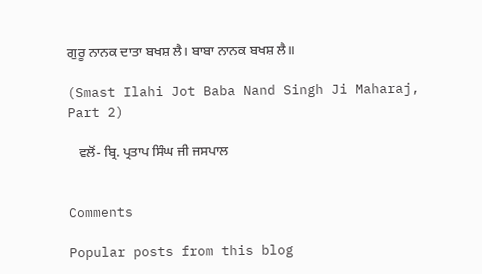ਗੁਰੂ ਨਾਨਕ ਦਾਤਾ ਬਖਸ਼ ਲੈ। ਬਾਬਾ ਨਾਨਕ ਬਖਸ਼ ਲੈ॥

(Smast Ilahi Jot Baba Nand Singh Ji Maharaj, Part 2)

   ਵਲੋਂ- ਬ੍ਰਿ. ਪ੍ਰਤਾਪ ਸਿੰਘ ਜੀ ਜਸਪਾਲ


Comments

Popular posts from this blog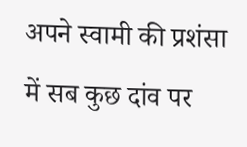अपने स्वामी की प्रशंसा में सब कुछ दांव पर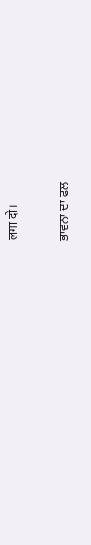लगा दो।

ਭਾਵਨਾ ਦਾ ਫਲ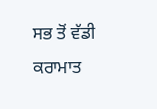ਸਭ ਤੋਂ ਵੱਡੀ ਕਰਾਮਾਤ